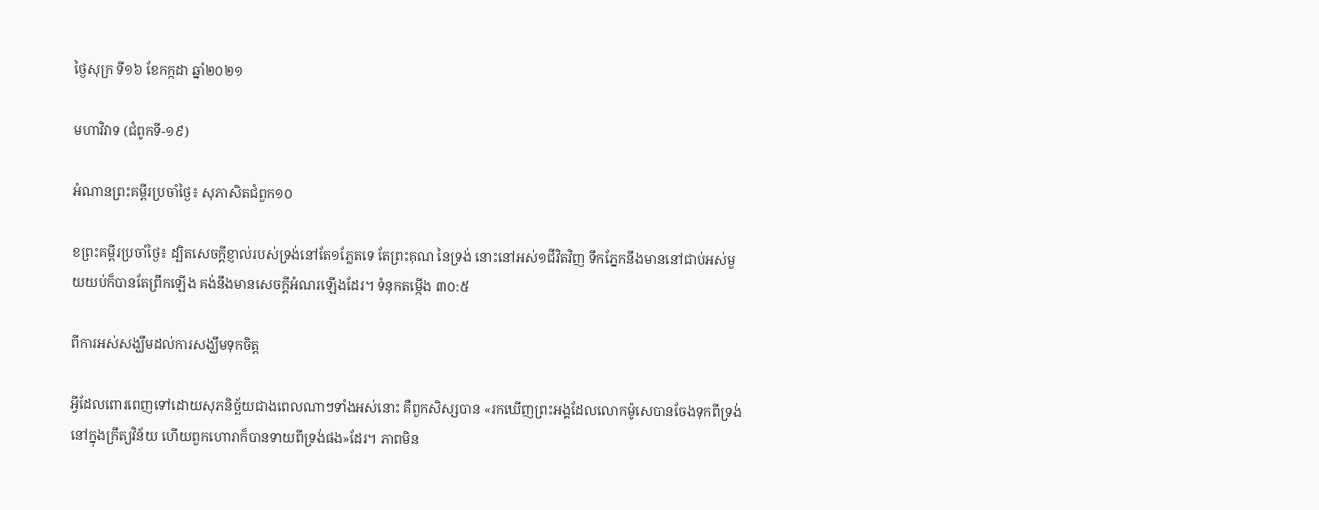ថ្ងៃសុក្រ ទី១៦ ខែកក្កដា ឆ្នាំ២០២១

មហាវិវាទ (ជំពូកទី-១៩)

អំណានព្រះគម្ពីរប្រចាំថ្ងៃ៖ សុភាសិតជំពួក១០

ខព្រះគម្ពីរប្រចាំថ្ងៃ៖ ដ្បិតសេចក្តីខ្ញាល់របស់ទ្រង់នៅតែ១ភ្លែតទេ តែព្រះគុណ នៃទ្រង់ នោះនៅអស់១ជីវិតវិញ ទឹកភ្នែកនឹងមាននៅជាប់អស់មួយយប់ក៏បានតែព្រឹកឡើង គង់នឹងមានសេចក្តីអំណរឡើងដែរ។ ទំនុកតម្កើង ៣០:៥

ពីការអស់សង្ឃឹមដល់ការសង្ឃឹមទុកចិត្ត

អ្វីដែលពោរពេញទៅដោយសុភនិច្ឆ័យជាងពេលណាៗទាំងអស់នោះ គឺពួកសិស្សបាន «រកឃើញព្រះអង្គដែលលោកម៉ូសេបានចែងទុកពីទ្រង់នៅក្នុងក្រឹត្យវិន័យ ហើយពួកហោរាក៏បានទាយពីទ្រង់ផង»ដែរ។ ភាពមិន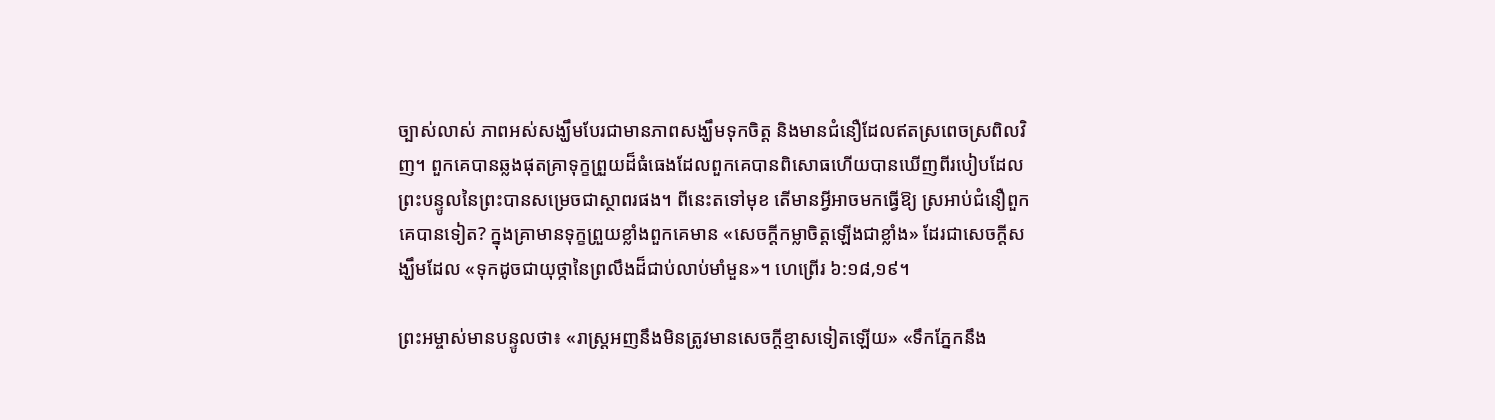ច្បាស់លាស់ ភាពអស់សង្ឃឹមបែរជាមានភាពសង្ឃឹមទុកចិត្ត និងមានជំនឿដែលឥតស្រពេចស្រពិលវិញ។ ពួកគេបានឆ្លងផុតគ្រាទុក្ខព្រួយដ៏ធំធេងដែលពួកគេបានពិសោធហើយបានឃើញពីរបៀបដែលព្រះបន្ទូលនៃព្រះបានសម្រេចជាស្ថាពរផង។ ពីនេះតទៅមុខ តើមានអ្វីអាចមកធ្វើឱ្យ ស្រអាប់ជំនឿពួកគេបានទៀត? ក្នុងគ្រាមានទុក្ខព្រួយខ្លាំងពួកគេមាន «សេចក្តីកម្លាចិត្តឡើងជាខ្លាំង» ដែរជាសេចក្តីសង្ឃឹមដែល «ទុកដូចជាយុថ្កានៃព្រលឹងដ៏ជាប់លាប់មាំមួន»។ ហេព្រើរ ៦:១៨,១៩។

ព្រះអម្ចាស់មានបន្ទូលថា៖ «រាស្ត្រអញនឹងមិនត្រូវមានសេចក្តីខ្មាសទៀតឡើយ» «ទឹកភ្នែកនឹង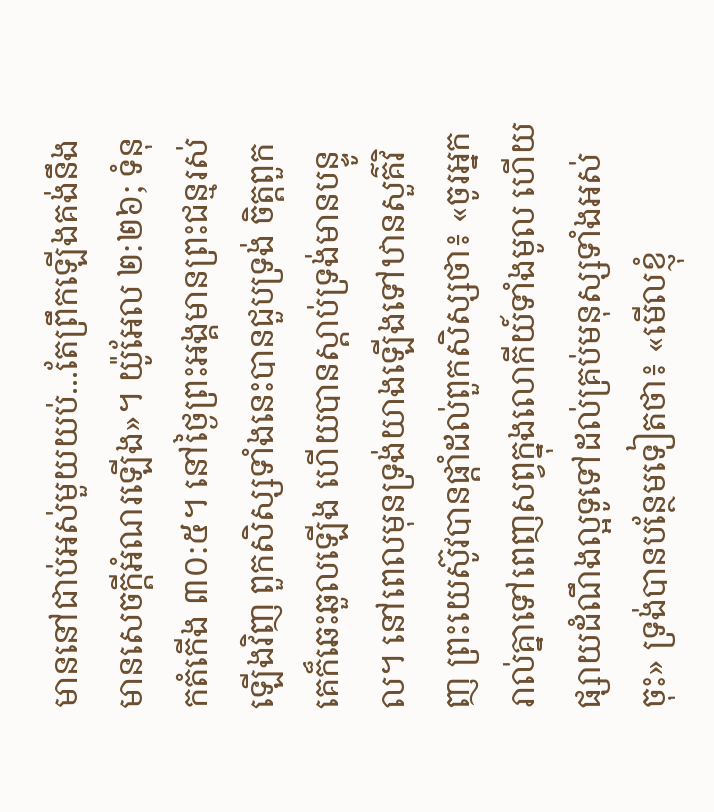មាននៅជាប់អស់មួយយប់...តែព្រឹកឡើងគង់នឹងមានសេចក្តីអំណរឡើង»។ យ៉ូអែល ២:២៦; ទំនុកតំកើង ៣០:៥។ នៅថ្ងៃព្រះអង្គមានព្រះជន្មរស់ឡើងវិញ ពួកសិស្សទាំងនេះបានជួបទ្រង់ ចិត្តពួកគេក៏ឆេះឆួលឡើង ហើយបានស្តាប់ទ្រង់មានបន្ទូល។ នៅពេលមុនទ្រង់យាងឡើងទៅឋានសួគ៌វិញ ព្រះយេស៊ូវបានផ្តាំដល់ពួកសិស្សថា៖ «ចូរអ្នករាល់គ្នាទៅពេញសព្វក្នុងលោកីយ៍ទាំងមូល ហើយផ្សាយដំណឹងល្អទូទៅដល់គ្រប់មនុស្សទាំងអស់ចុះ» ទ្រង់បានបន្ថែមទៀតថា៖ «មើលខ្ញុំ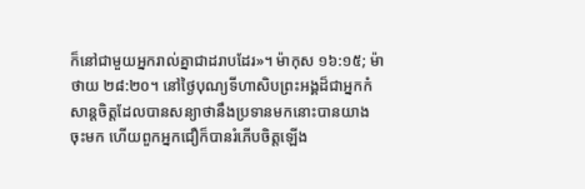ក៏នៅជាមួយអ្នករាល់គ្នាជាដរាបដែរ»។ ម៉ាកុស ១៦:១៥; ម៉ាថាយ ២៨:២០។ នៅថ្ងៃបុណ្យទីហាសិបព្រះអង្គដ៏ជាអ្នកកំសាន្តចិត្តដែលបានសន្យាថានឹងប្រទានមកនោះបានយាងចុះមក ហើយពួកអ្នកជឿក៏បានរំភើបចិត្តឡើង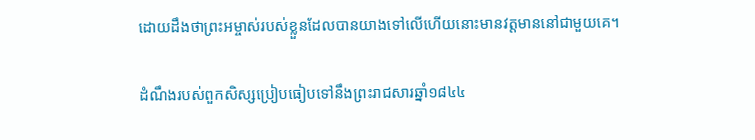ដោយដឹងថាព្រះអម្ចាស់របស់ខ្លួនដែលបានយាងទៅលើហើយនោះមានវត្តមាននៅជាមួយគេ។

ដំណឹងរបស់ពួកសិស្សប្រៀបធៀបទៅនឹងព្រះរាជសារឆ្នាំ១៨៤៤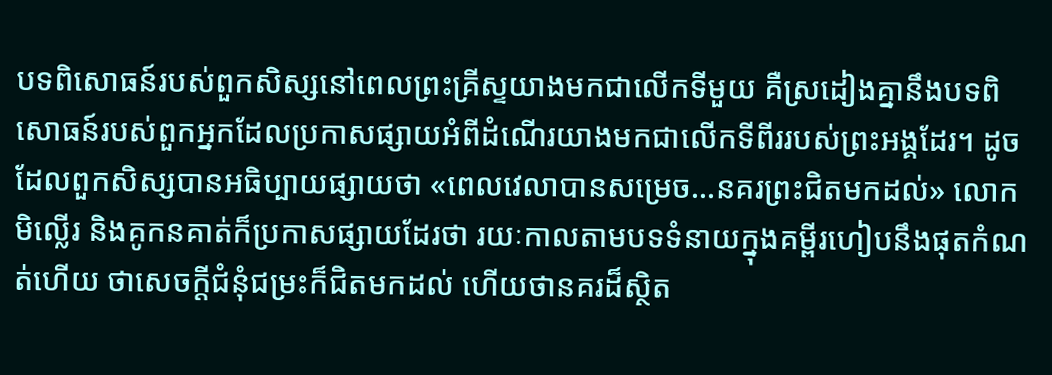បទពិសោធន៍របស់ពួកសិស្សនៅពេលព្រះគ្រីស្ទយាងមកជាលើកទីមួយ គឺស្រដៀងគ្នានឹងបទពិសោធន៍របស់ពួកអ្នកដែលប្រកាសផ្សាយអំពីដំណើរយាងមកជាលើកទីពីររបស់ព្រះអង្គដែរ។ ដូចដែលពួកសិស្សបានអធិប្បាយផ្សាយថា «ពេលវេលាបានសម្រេច...នគរព្រះជិតមកដល់» លោកមិល្លើរ និងគូកនគាត់ក៏ប្រកាសផ្សាយដែរថា រយៈកាលតាមបទទំនាយក្នុងគម្ពីរហៀបនឹងផុតកំណត់ហើយ ថាសេចក្តីជំនុំជម្រះក៏ជិតមកដល់ ហើយថានគរដ៏ស្ថិត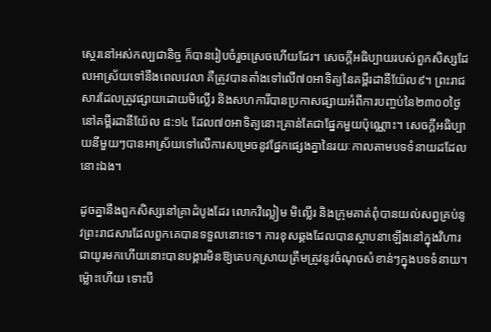ស្ថេរនៅអស់កល្បជានិច្ច ក៏បានរៀបចំរួចស្រេចហើយដែរ។ សេចក្តីអធិប្បាយរបស់ពួកសិស្សដែលអាស្រ័យទៅនឹងពេលវេលា គឺត្រូវបានតាំងទៅលើ៧០អាទិត្យនៃគម្ពីរដានីយ៉ែល៩។ ព្រះរាជសារដែលត្រូវផ្សាយដោយមិល្លើរ និងសហការីបានប្រកាសផ្សាយអំពីការបញ្ចប់នៃ២៣០០ថ្ងៃ នៅគម្ពីរដានីយ៉ែល ៨:១៤ ដែល៧០អាទិត្យនោះគ្រាន់តែជាផ្នែកមួយប៉ុណ្ណោះ។ សេចក្តីអធិប្បាយនីមួយៗបានអាស្រ័យទៅលើការសម្រេចនូវផ្នែកផ្សេងគ្នានៃរយៈកាលតាមបទទំនាយដដែលនោះឯង។

ដូចគ្នានឹងពួកសិស្សនៅគ្រាដំបូងដែរ លោកវិល្លៀម មិល្លើរ និងក្រុមគាត់ពុំបានយល់សព្វគ្រប់នូវព្រះរាជសារដែលពួកគេបានទទួលនោះទេ។ ការខុសឆ្គងដែលបានស្ថាបនាឡើងនៅក្នុងវិហារជាយូរមកហើយនោះបានបង្ការមិនឱ្យគេបកស្រាយត្រឹមត្រូវនូវចំណុចសំខាន់ៗក្នុងបទទំនាយ។ ម៉្លោះហើយ ទោះបី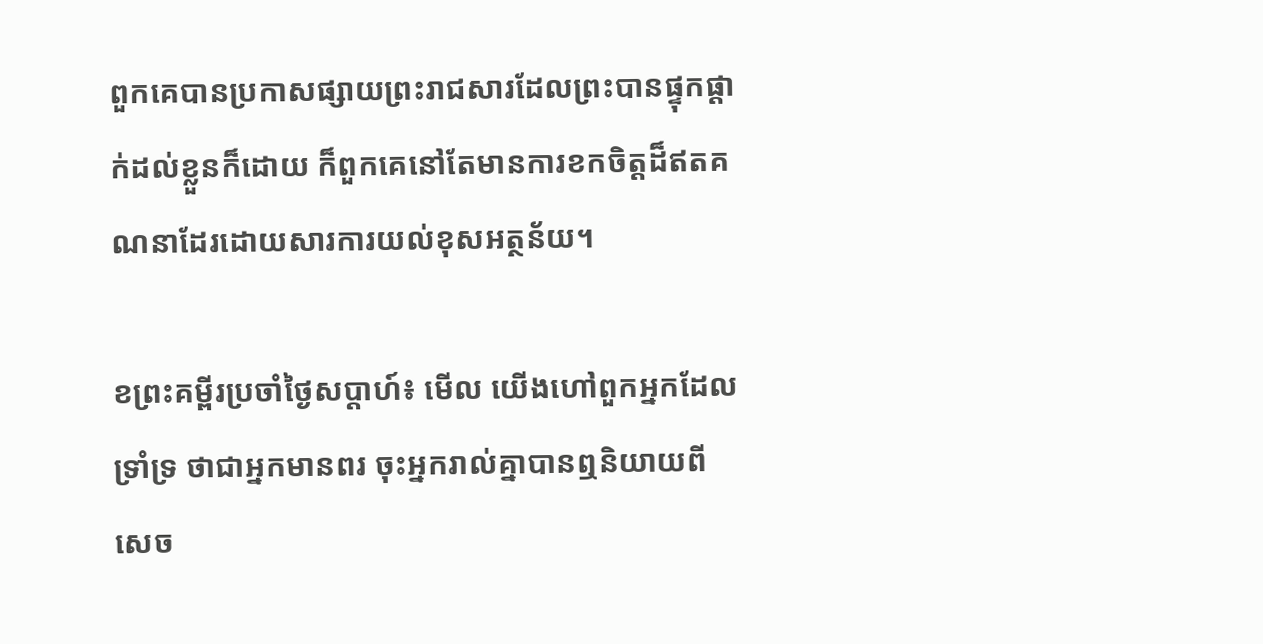ពួកគេបានប្រកាសផ្សាយព្រះរាជសារដែលព្រះបានផ្ទុកផ្តាក់ដល់ខ្លួនក៏ដោយ ក៏ពួកគេនៅតែមានការខកចិត្តដ៏ឥតគណនាដែរដោយសារការយល់ខុសអត្ថន័យ។

ខព្រះគម្ពីរប្រចាំថ្ងៃសប្តាហ៍៖ មើល យើងហៅពួកអ្នកដែលទ្រាំទ្រ ថាជាអ្នកមានពរ ចុះអ្នករាល់គ្នាបានឮនិយាយពីសេច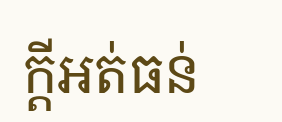ក្តីអត់ធន់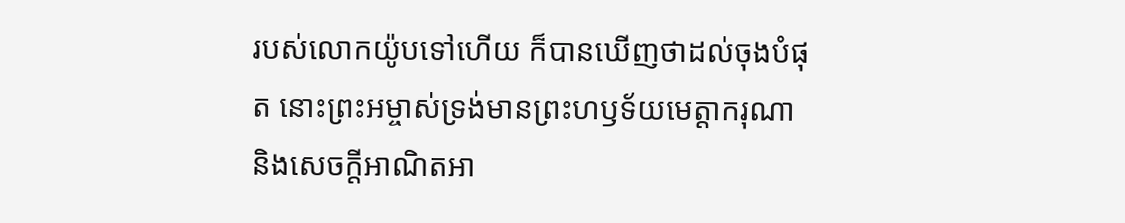របស់លោកយ៉ូបទៅហើយ ក៏បានឃើញថាដល់ចុងបំផុត នោះព្រះអម្ចាស់ទ្រង់មានព្រះហឫទ័យមេត្តាករុណា និងសេចក្តីអាណិតអា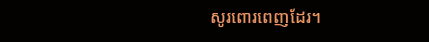សូរពោរពេញដែរ។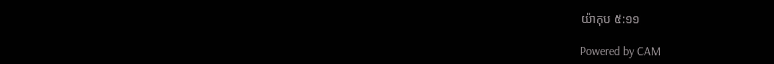យ៉ាកុប ៥:១១

Powered by CAM